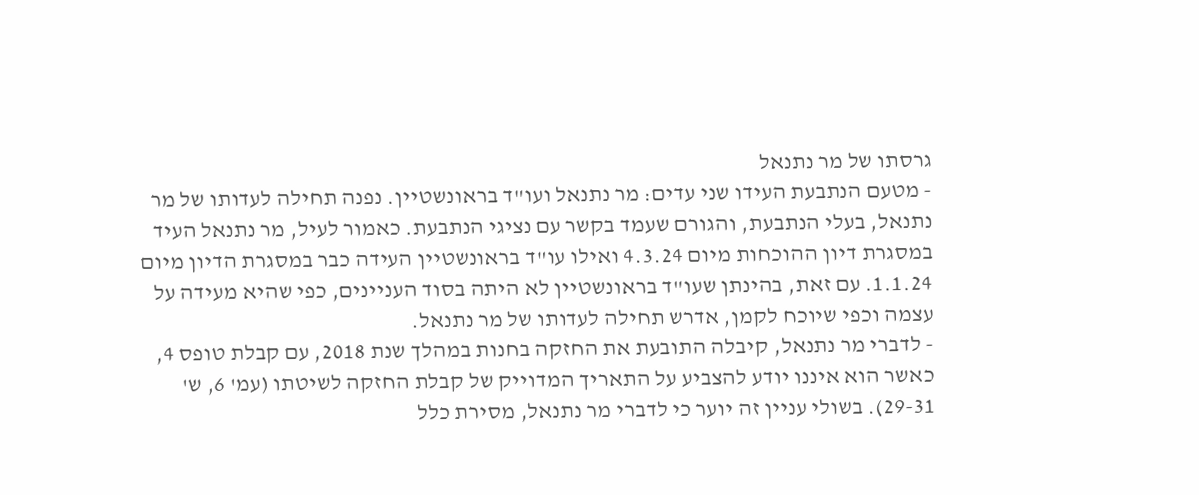גרסתו של מר נתנאל
- מטעם הנתבעת העידו שני עדים: מר נתנאל ועו"ד בראונשטיין. נפנה תחילה לעדותו של מר נתנאל, בעלי הנתבעת, והגורם שעמד בקשר עם נציגי הנתבעת. כאמור לעיל, מר נתנאל העיד במסגרת דיון ההוכחות מיום 4.3.24 ואילו עו"ד בראונשטיין העידה כבר במסגרת הדיון מיום 1.1.24. עם זאת, בהינתן שעו"ד בראונשטיין לא היתה בסוד העניינים, כפי שהיא מעידה על עצמה וכפי שיוכח לקמן, אדרש תחילה לעדותו של מר נתנאל.
- לדברי מר נתנאל, קיבלה התובעת את החזקה בחנות במהלך שנת 2018, עם קבלת טופס 4, כאשר הוא איננו יודע להצביע על התאריך המדוייק של קבלת החזקה לשיטתו (עמ' 6, ש' 29-31). בשולי עניין זה יוער כי לדברי מר נתנאל, מסירת כלל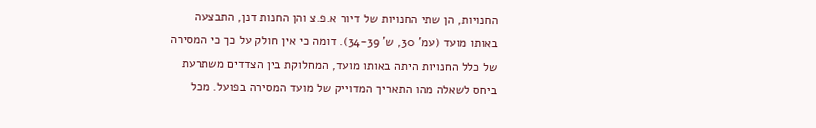החנויות, הן שתי החנויות של דיור א.פ.צ והן החנות דנן, התבצעה באותו מועד (עמ' 30, ש' 34-39). דומה כי אין חולק על כך כי המסירה של כלל החנויות היתה באותו מועד, המחלוקת בין הצדדים משתרעת ביחס לשאלה מהו התאריך המדוייק של מועד המסירה בפועל. מכל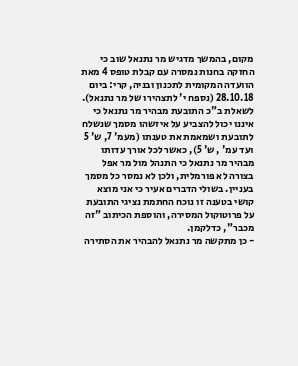מקום, בהמשך מדגיש מר נתנאל שוב כי החזקה בחנות נמסרה עם קבלת טופס 4 מאת הוועדה המקומית לתכנון ובניה, קרי: ביום 28.10.18 (נספח י' לתצהירו של מר נתנאל). לשאלת ב"כ התובעת מבהיר מר נתנאל כי איננו יכול להצביע על איזשהו מסמך שנשלח לתובעת ושמאמת את טענתו (מעמ' 7, ש' 5 ועד עמ' , ש' 5), כאשר לכל אורך עדותו מבהיר מר נתנאל כי התנהל מול מר אפל בצורה לא פורמלית, ולכן לא נמסר כל מסמך בעניין. בשולי הדברים אעיר כי אני מוצא קושי בטענה זו נוכח החתמת נציגי התובעת על פרוטוקול המסירה, והוספת הכיתוב "זה מכבר", כדלקמן.
- כן מתקשה מר נתנאל להבהיר את הסתירה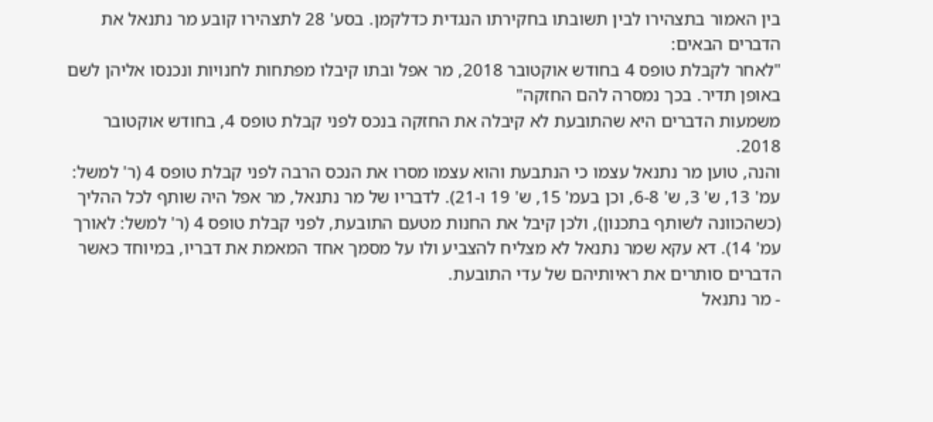בין האמור בתצהירו לבין תשובתו בחקירתו הנגדית כדלקמן. בסע' 28 לתצהירו קובע מר נתנאל את הדברים הבאים:
"לאחר לקבלת טופס 4 בחודש אוקטובר 2018, מר אפל ובתו קיבלו מפתחות לחנויות ונכנסו אליהן לשם באופן תדיר. בכך נמסרה להם החזקה"
משמעות הדברים היא שהתובעת לא קיבלה את החזקה בנכס לפני קבלת טופס 4, בחודש אוקטובר 2018.
והנה, טוען מר נתנאל עצמו כי הנתבעת והוא עצמו מסרו את הנכס הרבה לפני קבלת טופס 4 (ר' למשל: עמ' 13, ש' 3, ש' 6-8, וכן בעמ' 15, ש' 19 ו-21). לדבריו של מר נתנאל, מר אפל היה שותף לכל ההליך (כשהכוונה לשותף בתכנון), ולכן קיבל את החנות מטעם התובעת, לפני קבלת טופס 4 (ר' למשל: לאורך עמ' 14). דא עקא שמר נתנאל לא מצליח להצביע ולו על מסמך אחד המאמת את דבריו, במיוחד כאשר הדברים סותרים את ראיותיהם של עדי התובעת.
- מר נתנאל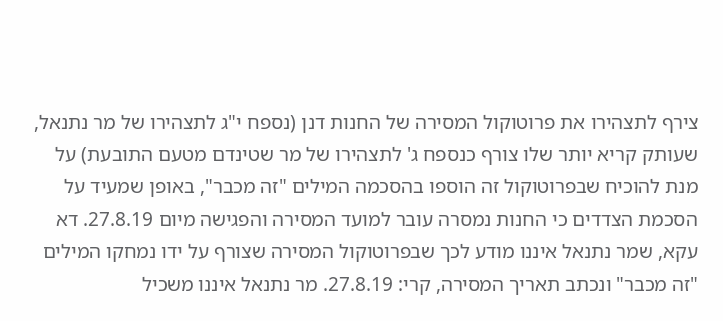צירף לתצהירו את פרוטוקול המסירה של החנות דנן (נספח י"ג לתצהירו של מר נתנאל, שעותק קריא יותר שלו צורף כנספח ג' לתצהירו של מר שטינדם מטעם התובעת) על מנת להוכיח שבפרוטוקול זה הוספו בהסכמה המילים "זה מכבר", באופן שמעיד על הסכמת הצדדים כי החנות נמסרה עובר למועד המסירה והפגישה מיום 27.8.19. דא עקא, שמר נתנאל איננו מודע לכך שבפרוטוקול המסירה שצורף על ידו נמחקו המילים "זה מכבר" ונכתב תאריך המסירה, קרי: 27.8.19. מר נתנאל איננו משכיל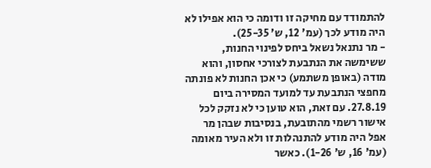להתמודד עם מחיקה זו ודומה כי הוא אפילו לא היה מודע לכך (עמ' 12, ש' 25-35).
- מר נתנאל נשאל ביחס לפינוי החנות, ששימשה את הנתבעת לצורכי אחסון, והוא מודה (באופן משתמע) כי אכן החנות לא פונתה מחפצי הנתבעת עד למועד המסירה ביום 27.8.19. עם זאת, הוא טוען כי לא נזקק לכל אישור רשמי מהתובעת, בנסיבות שבהן מר אפל היה מודע להתנהלות זו ולא העיר מאומה (עמ' 16, ש' 1-26). כאשר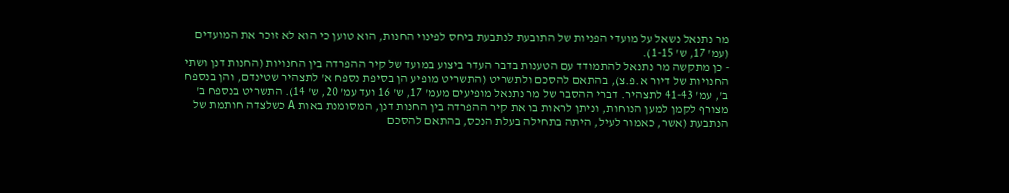מר נתנאל נשאל על מועדי הפניות של התובעת לנתבעת ביחס לפינוי החנות, הוא טוען כי הוא לא זוכר את המועדים (עמ' 17, ש' 1-15).
- כן מתקשה מר נתנאל להתמודד עם הטענות בדבר העדר ביצוע במועד של קיר ההפרדה בין החנויות (החנות דנן ושתי החנויות של דיור א.פ.צ), בהתאם להסכם ולתשריט (התשריט מופיע הן בסיפת נספח א' לתצהיר שטינדם, והן בנספח ב', עמ' 41-43 לתצהיר. דברי ההסבר של מר נתנאל מופיעים מעמ' 17, ש' 16 ועד עמ' 20, ש' 14). התשריט בנספח ב' מצורף לקמן למען הנוחות, וניתן לראות בו את קיר ההפרדה בין החנות דנן, המסומנת באות A כשלצדה חותמת של הנתבעת (אשר, כאמור לעיל, היתה בתחילה בעלת הנכס, בהתאם להסכם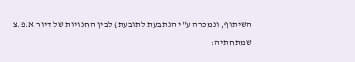השיתוף, ונמכרה ע"י הנתבעת לתובעת) לבין החנויות של דיור א.פ.צ שמתחתיה: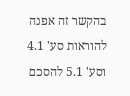בהקשר זה אפנה להוראות סע' 4.1 וסע' 5.1 להסכם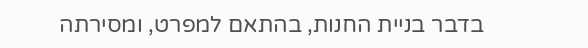בדבר בניית החנות, בהתאם למפרט, ומסירתה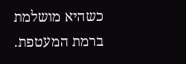כשהיא מושלמת ברמת המעטפת.